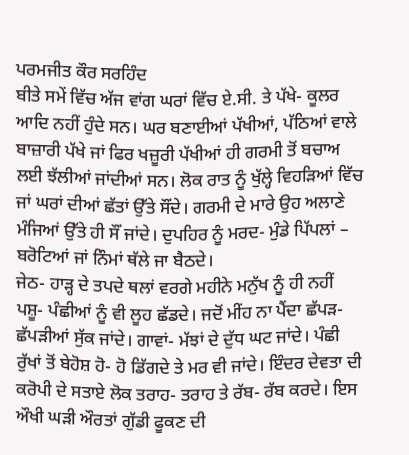ਪਰਮਜੀਤ ਕੌਰ ਸਰਹਿੰਦ
ਬੀਤੇ ਸਮੇਂ ਵਿੱਚ ਅੱਜ ਵਾਂਗ ਘਰਾਂ ਵਿੱਚ ਏ.ਸੀ. ਤੇ ਪੱਖੇ- ਕੂਲਰ ਆਦਿ ਨਹੀਂ ਹੁੰਦੇ ਸਨ। ਘਰ ਬਣਾਈਆਂ ਪੱਖੀਆਂ, ਪੱਠਿਆਂ ਵਾਲੇ ਬਾਜ਼ਾਰੀ ਪੱਖੇ ਜਾਂ ਫਿਰ ਖਜ਼ੂਰੀ ਪੱਖੀਆਂ ਹੀ ਗਰਮੀ ਤੋਂ ਬਚਾਅ ਲਈ ਝੱਲੀਆਂ ਜਾਂਦੀਆਂ ਸਨ। ਲੋਕ ਰਾਤ ਨੂੰ ਖੁੱਲ੍ਹੇ ਵਿਹੜਿਆਂ ਵਿੱਚ ਜਾਂ ਘਰਾਂ ਦੀਆਂ ਛੱਤਾਂ ਉੱਤੇ ਸੌਂਦੇ। ਗਰਮੀ ਦੇ ਮਾਰੇ ਉਹ ਅਲਾਣੇ ਮੰਜਿਆਂ ਉੱਤੇ ਹੀ ਸੌਂ ਜਾਂਦੇ। ਦੁਪਹਿਰ ਨੂੰ ਮਰਦ- ਮੁੰਡੇ ਪਿੱਪਲਾਂ – ਬਰੋਟਿਆਂ ਜਾਂ ਨਿੰਮਾਂ ਥੱਲੇ ਜਾ ਬੈਠਦੇ।
ਜੇਠ- ਹਾੜ੍ਹ ਦੇ ਤਪਦੇ ਥਲਾਂ ਵਰਗੇ ਮਹੀਨੇ ਮਨੁੱਖ ਨੂੰ ਹੀ ਨਹੀਂ ਪਸ਼ੂ- ਪੰਛੀਆਂ ਨੂੰ ਵੀ ਲੂਹ ਛੱਡਦੇ। ਜਦੋਂ ਮੀਂਹ ਨਾ ਪੈਂਦਾ ਛੱਪੜ- ਛੱਪੜੀਆਂ ਸੁੱਕ ਜਾਂਦੇ। ਗਾਵਾਂ- ਮੱਝਾਂ ਦੇ ਦੁੱਧ ਘਟ ਜਾਂਦੇ। ਪੰਛੀ ਰੁੱਖਾਂ ਤੋਂ ਬੇਹੋਸ਼ ਹੋ- ਹੋ ਡਿੱਗਦੇ ਤੇ ਮਰ ਵੀ ਜਾਂਦੇ। ਇੰਦਰ ਦੇਵਤਾ ਦੀ ਕਰੋਪੀ ਦੇ ਸਤਾਏ ਲੋਕ ਤਰਾਹ- ਤਰਾਹ ਤੇ ਰੱਬ- ਰੱਬ ਕਰਦੇ। ਇਸ ਔਖੀ ਘੜੀ ਔਰਤਾਂ ਗੁੱਡੀ ਫੂਕਣ ਦੀ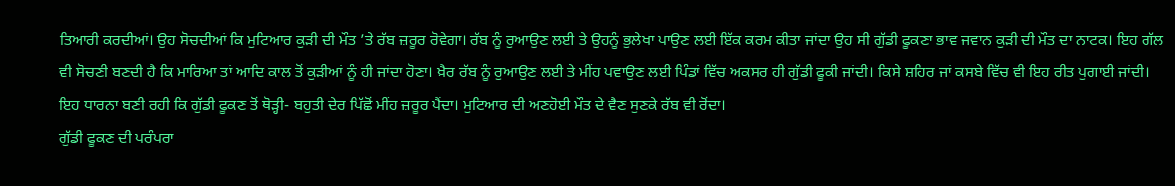ਤਿਆਰੀ ਕਰਦੀਆਂ। ਉਹ ਸੋਚਦੀਆਂ ਕਿ ਮੁਟਿਆਰ ਕੁੜੀ ਦੀ ਮੌਤ ’ਤੇ ਰੱਬ ਜ਼ਰੂਰ ਰੋਵੇਗਾ। ਰੱਬ ਨੂੰ ਰੁਆਉਣ ਲਈ ਤੇ ਉਹਨੂੰ ਭੁਲੇਖਾ ਪਾਉਣ ਲਈ ਇੱਕ ਕਰਮ ਕੀਤਾ ਜਾਂਦਾ ਉਹ ਸੀ ਗੁੱਡੀ ਫੂਕਣਾ ਭਾਵ ਜਵਾਨ ਕੁੜੀ ਦੀ ਮੌਤ ਦਾ ਨਾਟਕ। ਇਹ ਗੱਲ ਵੀ ਸੋਚਣੀ ਬਣਦੀ ਹੈ ਕਿ ਮਾਰਿਆ ਤਾਂ ਆਦਿ ਕਾਲ ਤੋਂ ਕੁੜੀਆਂ ਨੂੰ ਹੀ ਜਾਂਦਾ ਹੋਣਾ। ਖ਼ੈਰ ਰੱਬ ਨੂੰ ਰੁਆਉਣ ਲਈ ਤੇ ਮੀਂਹ ਪਵਾਉਣ ਲਈ ਪਿੰਡਾਂ ਵਿੱਚ ਅਕਸਰ ਹੀ ਗੁੱਡੀ ਫੂਕੀ ਜਾਂਦੀ। ਕਿਸੇ ਸ਼ਹਿਰ ਜਾਂ ਕਸਬੇ ਵਿੱਚ ਵੀ ਇਹ ਰੀਤ ਪੁਗਾਈ ਜਾਂਦੀ। ਇਹ ਧਾਰਨਾ ਬਣੀ ਰਹੀ ਕਿ ਗੁੱਡੀ ਫੂਕਣ ਤੋਂ ਥੋੜ੍ਹੀ- ਬਹੁਤੀ ਦੇਰ ਪਿੱਛੋਂ ਮੀਂਹ ਜ਼ਰੂਰ ਪੈਂਦਾ। ਮੁਟਿਆਰ ਦੀ ਅਣਹੋਈ ਮੌਤ ਦੇ ਵੈਣ ਸੁਣਕੇ ਰੱਬ ਵੀ ਰੋਂਦਾ।
ਗੁੱਡੀ ਫੂਕਣ ਦੀ ਪਰੰਪਰਾ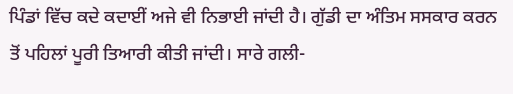ਪਿੰਡਾਂ ਵਿੱਚ ਕਦੇ ਕਦਾਈਂ ਅਜੇ ਵੀ ਨਿਭਾਈ ਜਾਂਦੀ ਹੈ। ਗੁੱਡੀ ਦਾ ਅੰਤਿਮ ਸਸਕਾਰ ਕਰਨ ਤੋਂ ਪਹਿਲਾਂ ਪੂਰੀ ਤਿਆਰੀ ਕੀਤੀ ਜਾਂਦੀ। ਸਾਰੇ ਗਲੀ-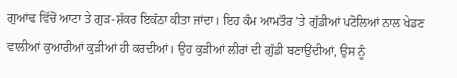ਗੁਆਂਢ ਵਿੱਚੋਂ ਆਟਾ ਤੇ ਗੁੜ-ਸ਼ੱਕਰ ਇਕੱਠਾ ਕੀਤਾ ਜਾਂਦਾ। ਇਹ ਕੰਮ ਆਮਤੌਰ ’ਤੇ ਗੁੱਡੀਆਂ ਪਟੋਲਿਆਂ ਨਾਲ ਖੇਡਣ ਵਾਲੀਆਂ ਕੁਆਰੀਆਂ ਕੁੜੀਆਂ ਹੀ ਕਰਦੀਆਂ। ਉਹ ਕੁੜੀਆਂ ਲੀਰਾਂ ਦੀ ਗੁੱਡੀ ਬਣਾਉਂਦੀਆਂ, ਉਸ ਨੂੰ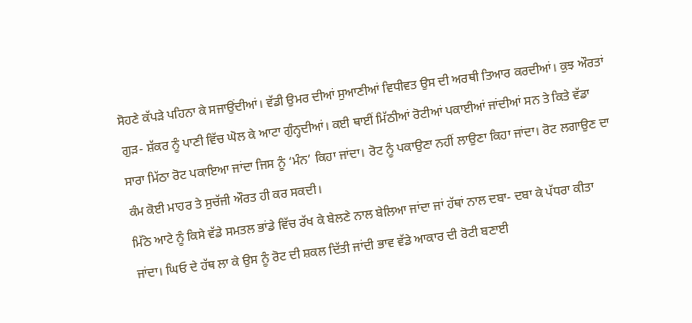ਸੋਹਣੇ ਕੱਪੜੇ ਪਹਿਨਾ ਕੇ ਸਜਾਉਂਦੀਆਂ। ਵੱਡੀ ਉਮਰ ਦੀਆਂ ਸੁਆਣੀਆਂ ਵਿਧੀਵਤ ਉਸ ਦੀ ਅਰਥੀ ਤਿਆਰ ਕਰਦੀਆਂ। ਕੁਝ ਔਰਤਾਂ ਗੁੜ- ਸ਼ੱਕਰ ਨੂੰ ਪਾਣੀ ਵਿੱਚ ਘੋਲ ਕੇ ਆਟਾ ਗੁੰਨ੍ਹਦੀਆਂ। ਕਈ ਥਾਈਂ ਮਿੱਠੀਆਂ ਰੋਟੀਆਂ ਪਕਾਈਆਂ ਜਾਂਦੀਆਂ ਸਨ ਤੇ ਕਿਤੇ ਵੱਡਾ ਸਾਰਾ ਮਿੱਠਾ ਰੋਟ ਪਕਾਇਆ ਜਾਂਦਾ ਜਿਸ ਨੂੰ ‘ਮੰਨ’ ਕਿਹਾ ਜਾਂਦਾ। ਰੋਟ ਨੂੰ ਪਕਾਉਣਾ ਨਹੀਂ ਲਾਉਣਾ ਕਿਹਾ ਜਾਂਦਾ। ਰੋਟ ਲਗਾਉਣ ਦਾ ਕੰਮ ਕੋਈ ਮਾਹਰ ਤੇ ਸੁਚੱਜੀ ਔਰਤ ਹੀ ਕਰ ਸਕਦੀ।
ਮਿੱਠੇ ਆਟੇ ਨੂੰ ਕਿਸੇ ਵੱਡੇ ਸਮਤਲ ਭਾਂਡੇ ਵਿੱਚ ਰੱਖ ਕੇ ਬੇਲਣੇ ਨਾਲ ਬੇਲਿਆ ਜਾਂਦਾ ਜਾਂ ਹੱਥਾਂ ਨਾਲ ਦਬਾ- ਦਬਾ ਕੇ ਪੱਧਰਾ ਕੀਤਾ ਜਾਂਦਾ। ਘਿਓ ਦੇ ਹੱਥ ਲਾ ਕੇ ਉਸ ਨੂੰ ਰੋਟ ਦੀ ਸ਼ਕਲ ਦਿੱਤੀ ਜਾਂਦੀ ਭਾਵ ਵੱਡੇ ਆਕਾਰ ਦੀ ਰੋਟੀ ਬਣਾਈ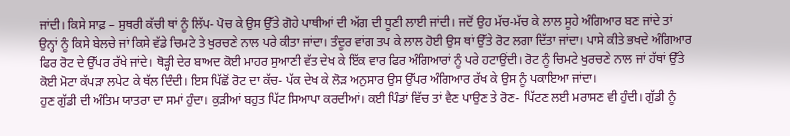ਜਾਂਦੀ। ਕਿਸੇ ਸਾਫ਼ – ਸੁਥਰੀ ਕੱਚੀ ਥਾਂ ਨੂੰ ਲਿੱਪ- ਪੋਚ ਕੇ ਉਸ ਉੱਤੇ ਗੋਹੇ ਪਾਥੀਆਂ ਦੀ ਅੱਗ ਦੀ ਧੂਣੀ ਲਾਈ ਜਾਂਦੀ। ਜਦੋਂ ਉਹ ਮੱਚ-ਮੱਚ ਕੇ ਲਾਲ ਸੂਹੇ ਅੰਗਿਆਰ ਬਣ ਜਾਂਦੇ ਤਾਂ ਉਨ੍ਹਾਂ ਨੂੰ ਕਿਸੇ ਬੇਲਚੇ ਜਾਂ ਕਿਸੇ ਵੱਡੇ ਚਿਮਟੇ ਤੇ ਖੁਰਚਣੇ ਨਾਲ ਪਰੇ ਕੀਤਾ ਜਾਂਦਾ। ਤੰਦੂਰ ਵਾਂਗ ਤਪ ਕੇ ਲਾਲ ਹੋਈ ਉਸ ਥਾਂ ਉੱਤੇ ਰੋਟ ਲਗਾ ਦਿੱਤਾ ਜਾਂਦਾ। ਪਾਸੇ ਕੀਤੇ ਭਖਦੇ ਅੰਗਿਆਰ ਫਿਰ ਰੋਟ ਦੇ ਉੱਪਰ ਰੱਖੇ ਜਾਂਦੇ। ਥੋੜ੍ਹੀ ਦੇਰ ਬਾਅਦ ਕੋਈ ਮਾਹਰ ਸੁਆਣੀ ਵੱਤ ਦੇਖ ਕੇ ਇੱਕ ਵਾਰ ਫਿਰ ਅੰਗਿਆਰਾਂ ਨੂੰ ਪਰੇ ਹਟਾਉਂਦੀ। ਰੋਟ ਨੂੰ ਚਿਮਟੇ ਖੁਰਚਣੇ ਨਾਲ ਜਾਂ ਹੱਥਾਂ ਉੱਤੇ ਕੋਈ ਮੋਟਾ ਕੱਪੜਾ ਲਪੇਟ ਕੇ ਥੱਲ ਦਿੰਦੀ। ਇਸ ਪਿੱਛੋਂ ਰੋਟ ਦਾ ਕੱਚ- ਪੱਕ ਦੇਖ ਕੇ ਲੋੜ ਅਨੁਸਾਰ ਉਸ ਉੱਪਰ ਅੰਗਿਆਰ ਰੱਖ ਕੇ ਉਸ ਨੂੰ ਪਕਾਇਆ ਜਾਂਦਾ।
ਹੁਣ ਗੁੱਡੀ ਦੀ ਅੰਤਿਮ ਯਾਤਰਾ ਦਾ ਸਮਾਂ ਹੁੰਦਾ। ਕੁੜੀਆਂ ਬਹੁਤ ਪਿੱਟ ਸਿਆਪਾ ਕਰਦੀਆਂ। ਕਈ ਪਿੰਡਾਂ ਵਿੱਚ ਤਾਂ ਵੈਣ ਪਾਉਣ ਤੇ ਰੋਣ- ਪਿੱਟਣ ਲਈ ਮਰਾਸਣ ਵੀ ਹੁੰਦੀ। ਗੁੱਡੀ ਨੂੰ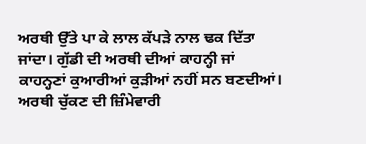ਅਰਥੀ ਉੱਤੇ ਪਾ ਕੇ ਲਾਲ ਕੱਪੜੇ ਨਾਲ ਢਕ ਦਿੱਤਾ ਜਾਂਦਾ। ਗੁੱਡੀ ਦੀ ਅਰਥੀ ਦੀਆਂ ਕਾਹਨ੍ਹੀ ਜਾਂ ਕਾਹਨ੍ਹਣਾਂ ਕੁਆਰੀਆਂ ਕੁੜੀਆਂ ਨਹੀਂ ਸਨ ਬਣਦੀਆਂ। ਅਰਥੀ ਚੁੱਕਣ ਦੀ ਜ਼ਿੰਮੇਵਾਰੀ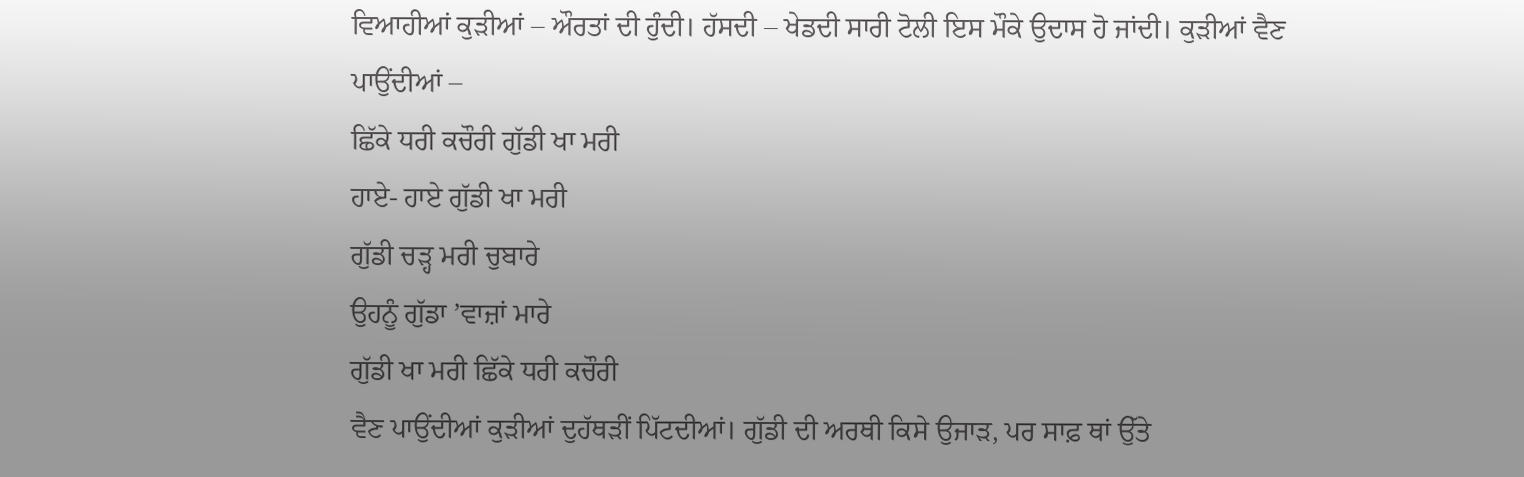ਵਿਆਹੀਆਂ ਕੁੜੀਆਂ – ਔਰਤਾਂ ਦੀ ਹੁੰਦੀ। ਹੱਸਦੀ – ਖੇਡਦੀ ਸਾਰੀ ਟੋਲੀ ਇਸ ਮੌਕੇ ਉਦਾਸ ਹੋ ਜਾਂਦੀ। ਕੁੜੀਆਂ ਵੈਣ ਪਾਉਂਦੀਆਂ –
ਛਿੱਕੇ ਧਰੀ ਕਚੌਰੀ ਗੁੱਡੀ ਖਾ ਮਰੀ
ਹਾਏ- ਹਾਏ ਗੁੱਡੀ ਖਾ ਮਰੀ
ਗੁੱਡੀ ਚੜ੍ਹ ਮਰੀ ਚੁਬਾਰੇ
ਉਹਨੂੰ ਗੁੱਡਾ ’ਵਾਜ਼ਾਂ ਮਾਰੇ
ਗੁੱਡੀ ਖਾ ਮਰੀ ਛਿੱਕੇ ਧਰੀ ਕਚੌਰੀ
ਵੈਣ ਪਾਉਂਦੀਆਂ ਕੁੜੀਆਂ ਦੁਹੱਥੜੀਂ ਪਿੱਟਦੀਆਂ। ਗੁੱਡੀ ਦੀ ਅਰਥੀ ਕਿਸੇ ਉਜਾੜ, ਪਰ ਸਾਫ਼ ਥਾਂ ਉੱਤੇ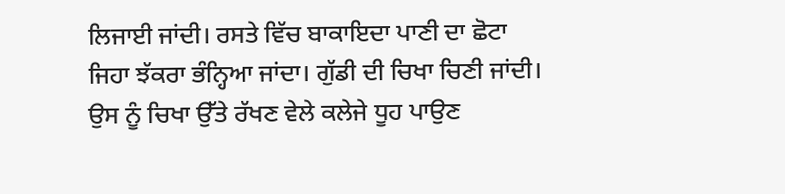ਲਿਜਾਈ ਜਾਂਦੀ। ਰਸਤੇ ਵਿੱਚ ਬਾਕਾਇਦਾ ਪਾਣੀ ਦਾ ਛੋਟਾ ਜਿਹਾ ਝੱਕਰਾ ਭੰਨ੍ਹਿਆ ਜਾਂਦਾ। ਗੁੱਡੀ ਦੀ ਚਿਖਾ ਚਿਣੀ ਜਾਂਦੀ। ਉਸ ਨੂੰ ਚਿਖਾ ਉੱਤੇ ਰੱਖਣ ਵੇਲੇ ਕਲੇਜੇ ਧੂਹ ਪਾਉਣ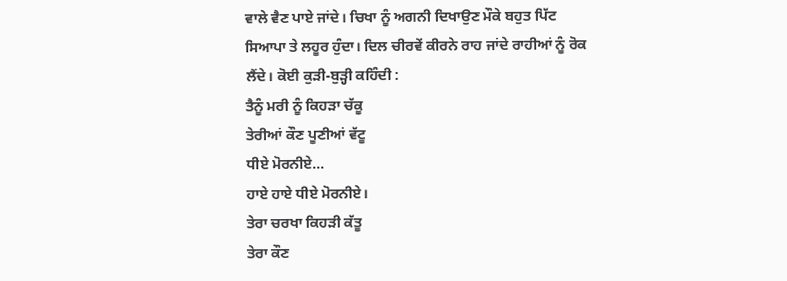ਵਾਲੇ ਵੈਣ ਪਾਏ ਜਾਂਦੇ। ਚਿਖਾ ਨੂੰ ਅਗਨੀ ਦਿਖਾਉਣ ਮੌਕੇ ਬਹੁਤ ਪਿੱਟ ਸਿਆਪਾ ਤੇ ਲਹੂਰ ਹੁੰਦਾ। ਦਿਲ ਚੀਰਵੇਂ ਕੀਰਨੇ ਰਾਹ ਜਾਂਦੇ ਰਾਹੀਆਂ ਨੂੰ ਰੋਕ ਲੈਂਦੇ। ਕੋਈ ਕੁੜੀ-ਬੁੜ੍ਹੀ ਕਹਿੰਦੀ :
ਤੈਨੂੰ ਮਰੀ ਨੂੰ ਕਿਹੜਾ ਚੱਕੂ
ਤੇਰੀਆਂ ਕੌਣ ਪੂਣੀਆਂ ਵੱਟੂ
ਧੀਏ ਮੋਰਨੀਏ…
ਹਾਏ ਹਾਏ ਧੀਏ ਮੋਰਨੀਏ।
ਤੇਰਾ ਚਰਖਾ ਕਿਹੜੀ ਕੱਤੂ
ਤੇਰਾ ਕੌਣ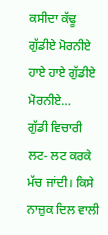ਕਸੀਦਾ ਕੱਢੂ
ਗੁੱਡੀਏ ਮੋਰਨੀਏ
ਹਾਏ ਹਾਏ ਗੁੱਡੀਏ ਮੋਰਨੀਏ…
ਗੁੱਡੀ ਵਿਚਾਰੀ ਲਟ- ਲਟ ਕਰਕੇ ਮੱਚ ਜਾਂਦੀ। ਕਿਸੇ ਨਾਜ਼ੁਕ ਦਿਲ ਵਾਲੀ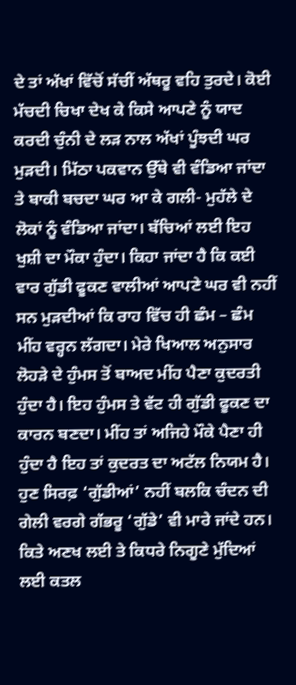ਦੇ ਤਾਂ ਅੱਖਾਂ ਵਿੱਚੋਂ ਸੱਚੀਂ ਅੱਥਰੂ ਵਹਿ ਤੁਰਦੇ। ਕੋਈ ਮੱਚਦੀ ਚਿਖਾ ਦੇਖ ਕੇ ਕਿਸੇ ਆਪਣੇ ਨੂੰ ਯਾਦ ਕਰਦੀ ਚੁੰਨੀ ਦੇ ਲੜ ਨਾਲ ਅੱਖਾਂ ਪੂੰਝਦੀ ਘਰ ਮੁੜਦੀ। ਮਿੱਠਾ ਪਕਵਾਨ ਉੱਥੇ ਵੀ ਵੰਡਿਆ ਜਾਂਦਾ ਤੇ ਬਾਕੀ ਬਚਦਾ ਘਰ ਆ ਕੇ ਗਲੀ- ਮੁਹੱਲੇ ਦੇ ਲੋਕਾਂ ਨੂੰ ਵੰਡਿਆ ਜਾਂਦਾ। ਬੱਚਿਆਂ ਲਈ ਇਹ ਖੁਸ਼ੀ ਦਾ ਮੌਕਾ ਹੁੰਦਾ। ਕਿਹਾ ਜਾਂਦਾ ਹੈ ਕਿ ਕਈ ਵਾਰ ਗੁੱਡੀ ਫੂਕਣ ਵਾਲੀਆਂ ਆਪਣੇ ਘਰ ਵੀ ਨਹੀਂ ਸਨ ਮੁੜਦੀਆਂ ਕਿ ਰਾਹ ਵਿੱਚ ਹੀ ਛੰਮ – ਛੰਮ ਮੀਂਹ ਵਰ੍ਹਨ ਲੱਗਦਾ। ਮੇਰੇ ਖਿਆਲ ਅਨੁਸਾਰ ਲੋਹੜੇ ਦੇ ਹੁੰਮਸ ਤੋਂ ਬਾਅਦ ਮੀਂਹ ਪੈਣਾ ਕੁਦਰਤੀ ਹੁੰਦਾ ਹੈ। ਇਹ ਹੁੰਮਸ ਤੇ ਵੱਟ ਹੀ ਗੁੱਡੀ ਫੂਕਣ ਦਾ ਕਾਰਨ ਬਣਦਾ। ਮੀਂਹ ਤਾਂ ਅਜਿਹੇ ਮੌਕੇ ਪੈਣਾ ਹੀ ਹੁੰਦਾ ਹੈ ਇਹ ਤਾਂ ਕੁਦਰਤ ਦਾ ਅਟੱਲ ਨਿਯਮ ਹੈ।
ਹੁਣ ਸਿਰਫ਼ ‘ਗੁੱਡੀਆਂ’ ਨਹੀਂ ਬਲਕਿ ਚੰਦਨ ਦੀ ਗੇਲੀ ਵਰਗੇ ਗੱਭਰੂ ‘ਗੁੱਡੇ’ ਵੀ ਮਾਰੇ ਜਾਂਦੇ ਹਨ। ਕਿਤੇ ਅਣਖ ਲਈ ਤੇ ਕਿਧਰੇ ਨਿਗੂਣੇ ਮੁੱਦਿਆਂ ਲਈ ਕਤਲ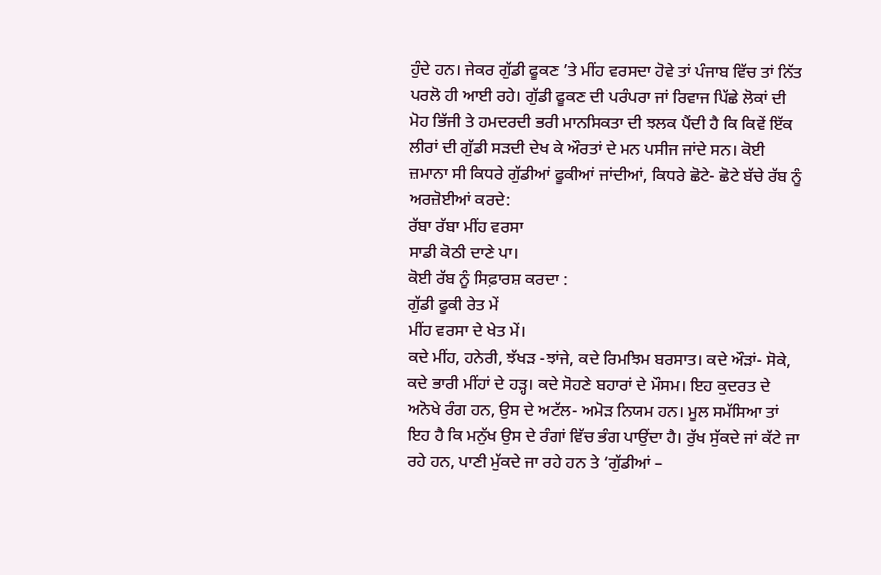ਹੁੰਦੇ ਹਨ। ਜੇਕਰ ਗੁੱਡੀ ਫੂਕਣ ’ਤੇ ਮੀਂਹ ਵਰਸਦਾ ਹੋਵੇ ਤਾਂ ਪੰਜਾਬ ਵਿੱਚ ਤਾਂ ਨਿੱਤ ਪਰਲੋ ਹੀ ਆਈ ਰਹੇ। ਗੁੱਡੀ ਫੂਕਣ ਦੀ ਪਰੰਪਰਾ ਜਾਂ ਰਿਵਾਜ ਪਿੱਛੇ ਲੋਕਾਂ ਦੀ ਮੋਹ ਭਿੱਜੀ ਤੇ ਹਮਦਰਦੀ ਭਰੀ ਮਾਨਸਿਕਤਾ ਦੀ ਝਲਕ ਪੈਂਦੀ ਹੈ ਕਿ ਕਿਵੇਂ ਇੱਕ ਲੀਰਾਂ ਦੀ ਗੁੱਡੀ ਸੜਦੀ ਦੇਖ ਕੇ ਔਰਤਾਂ ਦੇ ਮਨ ਪਸੀਜ ਜਾਂਦੇ ਸਨ। ਕੋਈ ਜ਼ਮਾਨਾ ਸੀ ਕਿਧਰੇ ਗੁੱਡੀਆਂ ਫੂਕੀਆਂ ਜਾਂਦੀਆਂ, ਕਿਧਰੇ ਛੋਟੇ- ਛੋਟੇ ਬੱਚੇ ਰੱਬ ਨੂੰ ਅਰਜ਼ੋਈਆਂ ਕਰਦੇ:
ਰੱਬਾ ਰੱਬਾ ਮੀਂਹ ਵਰਸਾ
ਸਾਡੀ ਕੋਠੀ ਦਾਣੇ ਪਾ।
ਕੋਈ ਰੱਬ ਨੂੰ ਸਿਫ਼ਾਰਸ਼ ਕਰਦਾ :
ਗੁੱਡੀ ਫੂਕੀ ਰੇਤ ਮੇਂ
ਮੀਂਹ ਵਰਸਾ ਦੇ ਖੇਤ ਮੇਂ।
ਕਦੇ ਮੀਂਹ, ਹਨੇਰੀ, ਝੱਖੜ -ਝਾਂਜੇ, ਕਦੇ ਰਿਮਝਿਮ ਬਰਸਾਤ। ਕਦੇ ਔੜਾਂ- ਸੋਕੇ, ਕਦੇ ਭਾਰੀ ਮੀਂਹਾਂ ਦੇ ਹੜ੍ਹ। ਕਦੇ ਸੋਹਣੇ ਬਹਾਰਾਂ ਦੇ ਮੌਸਮ। ਇਹ ਕੁਦਰਤ ਦੇ ਅਨੋਖੇ ਰੰਗ ਹਨ, ਉਸ ਦੇ ਅਟੱਲ- ਅਮੋੜ ਨਿਯਮ ਹਨ। ਮੂਲ ਸਮੱਸਿਆ ਤਾਂ ਇਹ ਹੈ ਕਿ ਮਨੁੱਖ ਉਸ ਦੇ ਰੰਗਾਂ ਵਿੱਚ ਭੰਗ ਪਾਉਂਦਾ ਹੈ। ਰੁੱਖ ਸੁੱਕਦੇ ਜਾਂ ਕੱਟੇ ਜਾ ਰਹੇ ਹਨ, ਪਾਣੀ ਮੁੱਕਦੇ ਜਾ ਰਹੇ ਹਨ ਤੇ ‘ਗੁੱਡੀਆਂ –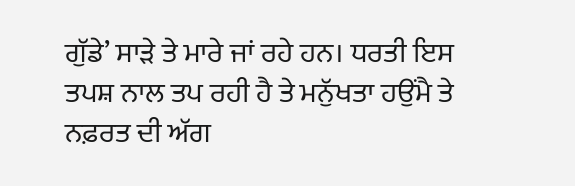ਗੁੱਡੇ’ ਸਾੜੇ ਤੇ ਮਾਰੇ ਜਾਂ ਰਹੇ ਹਨ। ਧਰਤੀ ਇਸ ਤਪਸ਼ ਨਾਲ ਤਪ ਰਹੀ ਹੈ ਤੇ ਮਨੁੱਖਤਾ ਹਉਂਮੈ ਤੇ ਨਫ਼ਰਤ ਦੀ ਅੱਗ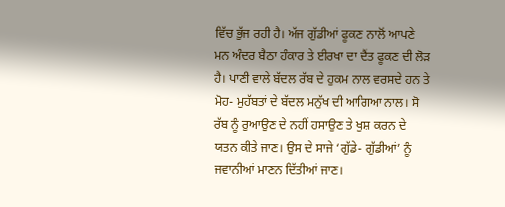ਵਿੱਚ ਭੁੱਜ ਰਹੀ ਹੈ। ਅੱਜ ਗੁੱਡੀਆਂ ਫੂਕਣ ਨਾਲੋਂ ਆਪਣੇ ਮਨ ਅੰਦਰ ਬੈਠਾ ਹੰਕਾਰ ਤੇ ਈਰਖਾ ਦਾ ਦੈਂਤ ਫੂਕਣ ਦੀ ਲੋੜ ਹੈ। ਪਾਣੀ ਵਾਲੇ ਬੱਦਲ ਰੱਬ ਦੇ ਹੁਕਮ ਨਾਲ ਵਰਸਦੇ ਹਨ ਤੇ ਮੋਹ- ਮੁਹੱਬਤਾਂ ਦੇ ਬੱਦਲ ਮਨੁੱਖ ਦੀ ਆਗਿਆ ਨਾਲ। ਸੋ ਰੱਬ ਨੂੰ ਰੁਆਉਣ ਦੇ ਨਹੀਂ ਹਸਾਉਣ ਤੇ ਖੁਸ਼ ਕਰਨ ਦੇ ਯਤਨ ਕੀਤੇ ਜਾਣ। ਉਸ ਦੇ ਸਾਜੇ ‘ਗੁੱਡੇ- ਗੁੱਡੀਆਂ’ ਨੂੰ ਜਵਾਨੀਆਂ ਮਾਣਨ ਦਿੱਤੀਆਂ ਜਾਣ।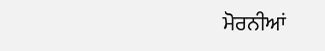ਮੋਰਨੀਆਂ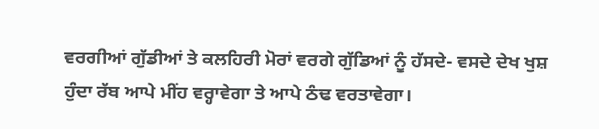ਵਰਗੀਆਂ ਗੁੱਡੀਆਂ ਤੇ ਕਲਹਿਰੀ ਮੋਰਾਂ ਵਰਗੇ ਗੁੱਡਿਆਂ ਨੂੰ ਹੱਸਦੇ- ਵਸਦੇ ਦੇਖ ਖੁਸ਼ ਹੁੰਦਾ ਰੱਬ ਆਪੇ ਮੀਂਹ ਵਰ੍ਹਾਵੇਗਾ ਤੇ ਆਪੇ ਠੰਢ ਵਰਤਾਵੇਗਾ।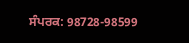ਸੰਪਰਕ: 98728-98599